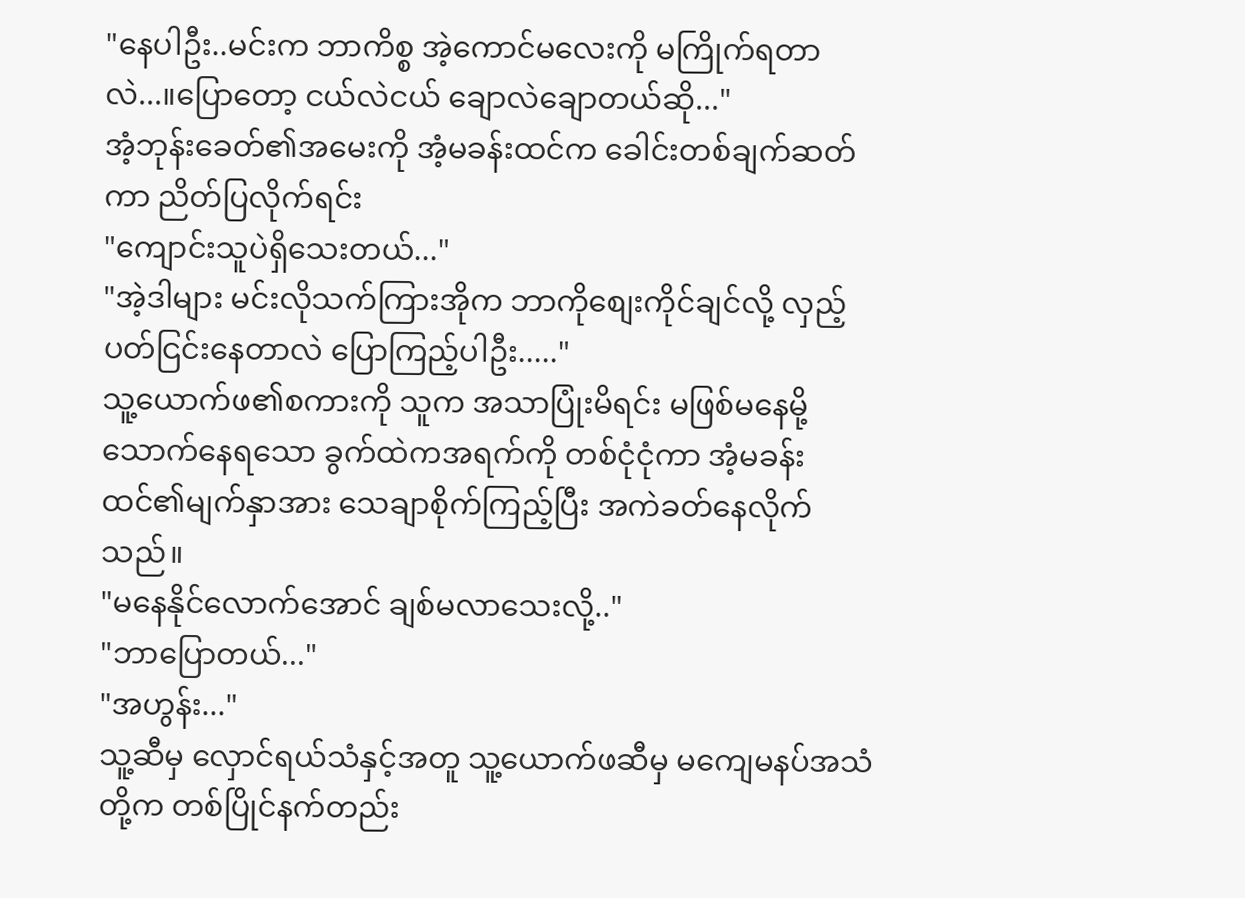"နေပါဦး..မင်းက ဘာကိစ္စ အဲ့ကောင်မလေးကို မကြိုက်ရတာလဲ...။ပြောတော့ ငယ်လဲငယ် ချောလဲချောတယ်ဆို..."
အံ့ဘုန်းခေတ်၏အမေးကို အံ့မခန်းထင်က ခေါင်းတစ်ချက်ဆတ်ကာ ညိတ်ပြလိုက်ရင်း
"ကျောင်းသူပဲရှိသေးတယ်..."
"အဲ့ဒါများ မင်းလိုသက်ကြားအိုက ဘာကိုစျေးကိုင်ချင်လို့ လှည့်ပတ်ငြင်းနေတာလဲ ပြောကြည့်ပါဦး....."
သူ့ယောက်ဖ၏စကားကို သူက အသာပြုံးမိရင်း မဖြစ်မနေမို့သောက်နေရသော ခွက်ထဲကအရက်ကို တစ်ငုံငုံကာ အံ့မခန်းထင်၏မျက်နှာအား သေချာစိုက်ကြည့်ပြီး အကဲခတ်နေလိုက်သည်။
"မနေနိုင်လောက်အောင် ချစ်မလာသေးလို့.."
"ဘာပြောတယ်..."
"အဟွန်း..."
သူ့ဆီမှ လှောင်ရယ်သံနှင့်အတူ သူ့ယောက်ဖဆီမှ မကျေမနပ်အသံတို့က တစ်ပြိုင်နက်တည်း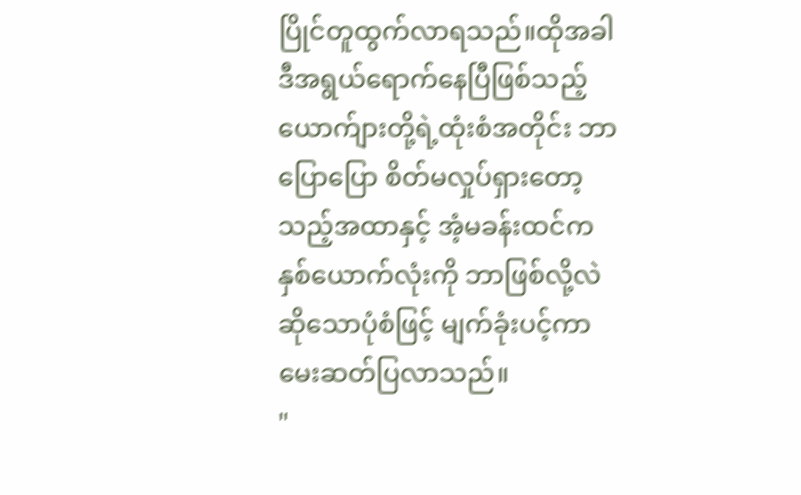ပြိုင်တူထွက်လာရသည်။ထိုအခါ ဒီအရွယ်ရောက်နေပြီဖြစ်သည့် ယောက်ျားတို့ရဲ့ထုံးစံအတိုင်း ဘာပြောပြော စိတ်မလှုပ်ရှားတော့သည့်အထာနှင့် အံ့မခန်းထင်က နှစ်ယောက်လုံးကို ဘာဖြစ်လို့လဲဆိုသောပုံစံဖြင့် မျက်ခုံးပင့်ကာ မေးဆတ်ပြလာသည်။
"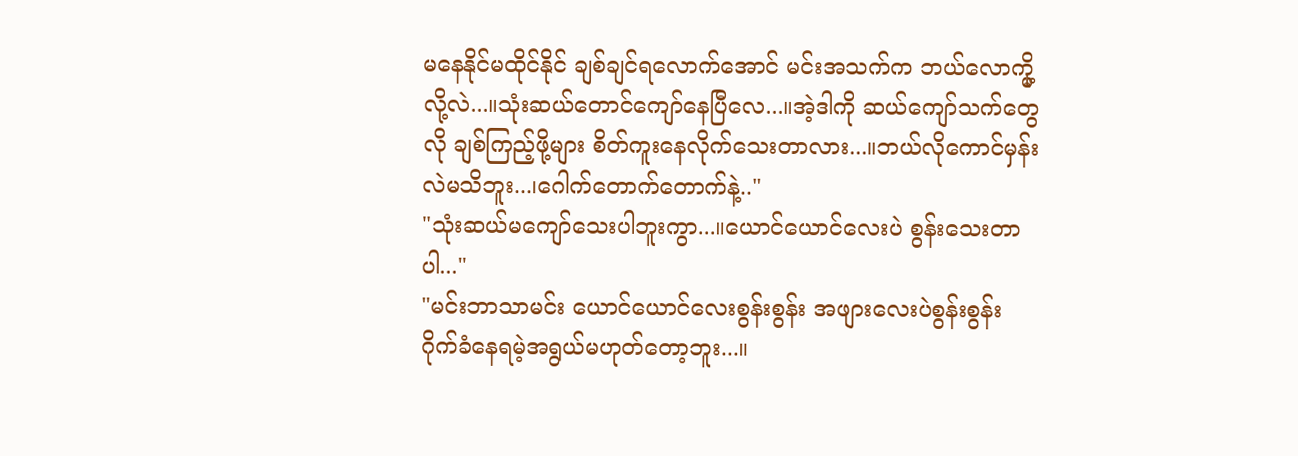မနေနိုင်မထိုင်နိုင် ချစ်ချင်ရလောက်အောင် မင်းအသက်က ဘယ်လောက္မို့လို့လဲ...။သုံးဆယ်တောင်ကျော်နေပြီလေ...။အဲ့ဒါကို ဆယ်ကျော်သက်တွေလို ချစ်ကြည့်ဖို့များ စိတ်ကူးနေလိုက်သေးတာလား...။ဘယ်လိုကောင်မှန်းလဲမသိဘူး...၊ဂေါက်တောက်တောက်နဲ့.."
"သုံးဆယ်မကျော်သေးပါဘူးကွာ...။ယောင်ယောင်လေးပဲ စွန်းသေးတာပါ..."
"မင်းဘာသာမင်း ယောင်ယောင်လေးစွန်းစွန်း အဖျားလေးပဲစွန်းစွန်း ဂိုက်ခံနေရမဲ့အရွယ်မဟုတ်တော့ဘူး...။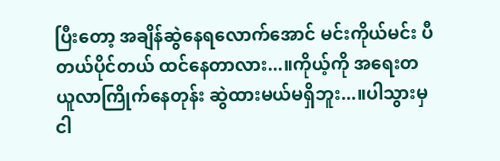ပြီးတော့ အချိန်ဆွဲနေရလောက်အောင် မင်းကိုယ်မင်း ပီတယ်ပိုင်တယ် ထင်နေတာလား...။ကိုယ့်ကို အရေးတယူလာကြိုက်နေတုန်း ဆွဲထားမယ်မရှိဘူး...။ပါသွားမှ ငါ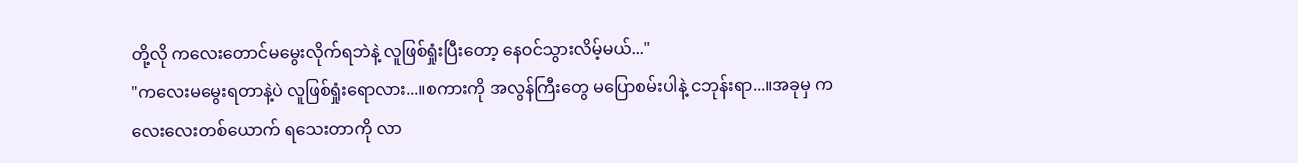တို့လို ကလေးတောင်မမွေးလိုက်ရဘဲနဲ့ လူဖြစ်ရှုံးပြီးတော့ နေဝင်သွားလိမ့်မယ်..."
"ကလေးမမွေးရတာနဲ့ပဲ လူဖြစ်ရှုံးရောလား...။စကားကို အလွန်ကြီးတွေ မပြောစမ်းပါနဲ့ ငဘုန်းရာ...။အခုမှ ကလေးလေးတစ်ယောက် ရသေးတာကို လာ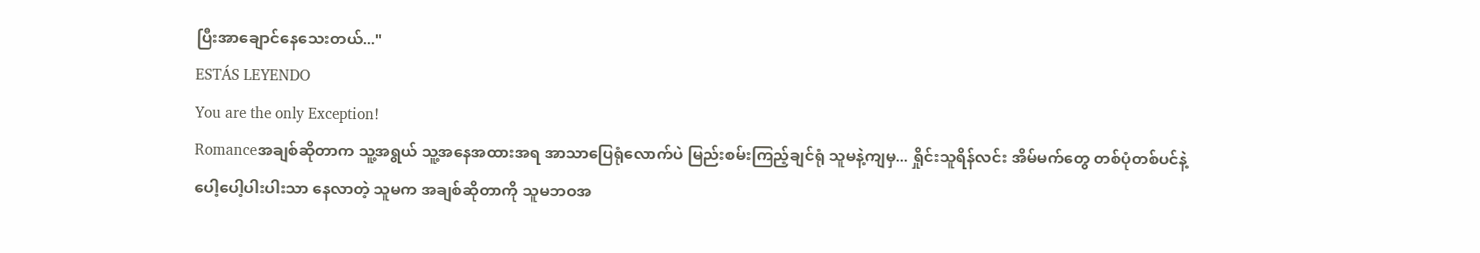ပြီးအာချောင်နေသေးတယ်..."
ESTÁS LEYENDO
You are the only Exception!
Romanceအချစ်ဆိုတာက သူ့အရွယ် သူ့အနေအထားအရ အာသာပြေရုံလောက်ပဲ မြည်းစမ်းကြည့်ချင်ရုံ သူမနဲ့ကျမှ... ရှိုင်းသူရိန်လင်း အိမ်မက်တွေ တစ်ပုံတစ်ပင်နဲ့ ပေါ့ပေါ့ပါးပါးသာ နေလာတဲ့ သူမက အချစ်ဆိုတာကို သူမဘဝအ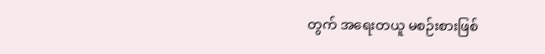တွက် အရေးတယူ မစဉ်းစားဖြစ်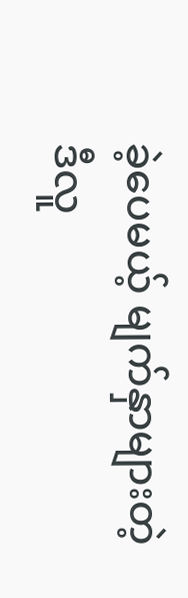ခဲ့ပေမယ့် မျက်နှာများတဲ့ဒီလူ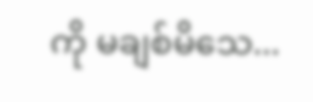ကို မချစ်မိသေ...